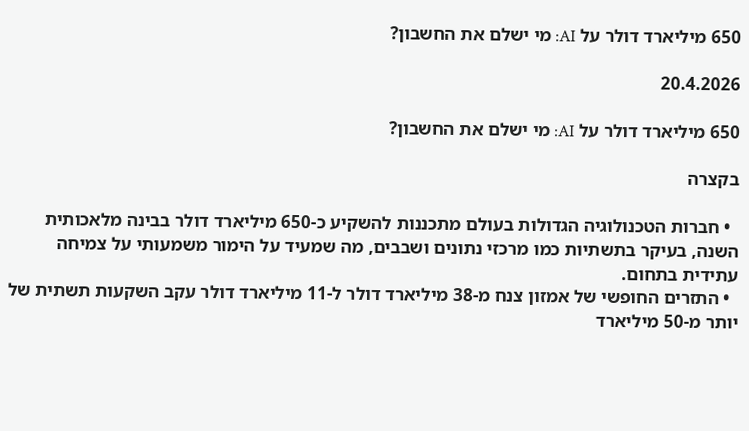650 מיליארד דולר על AI: מי ישלם את החשבון?

20.4.2026

650 מיליארד דולר על AI: מי ישלם את החשבון?

בקצרה

  • חברות הטכנולוגיה הגדולות בעולם מתכננות להשקיע כ-650 מיליארד דולר בבינה מלאכותית השנה, בעיקר בתשתיות כמו מרכזי נתונים ושבבים, מה שמעיד על הימור משמעותי על צמיחה עתידית בתחום.
  • התזרים החופשי של אמזון צנח מ-38 מיליארד דולר ל-11 מיליארד דולר עקב השקעות תשתית של יותר מ-50 מיליארד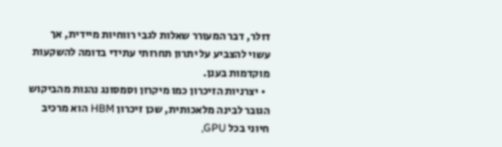דולר, דבר המעורר שאלות לגבי רווחיות מיידית, אך עשוי להצביע על יתרון תחרותי עתידי בדומה להשקעות מוקדמות בענן.
  • יצרניות הזיכרון כמו מיקרון וסמסונג נהנות מהביקוש הגובר לבינה מלאכותית, שכן זיכרון HBM הוא מרכיב חיוני בכל GPU,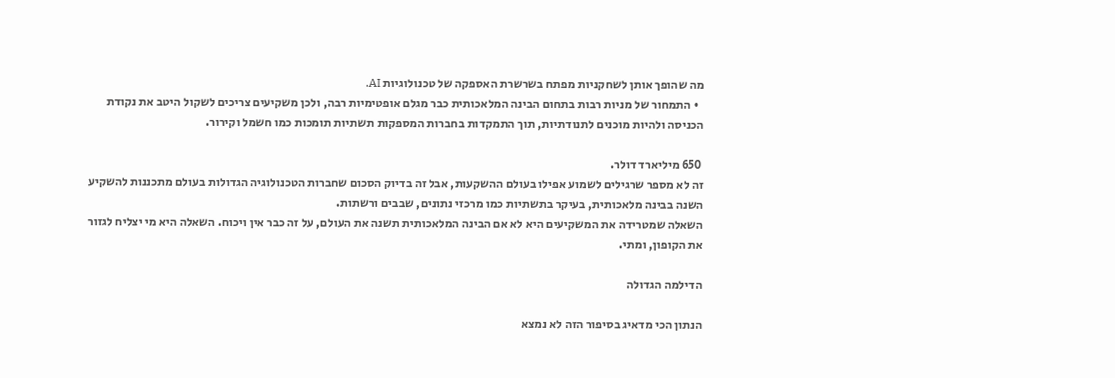מה שהופך אותן לשחקניות מפתח בשרשרת האספקה של טכנולוגיות AI.
  • התמחור של מניות רבות בתחום הבינה המלאכותית כבר מגלם אופטימיות רבה, ולכן משקיעים צריכים לשקול היטב את נקודת הכניסה ולהיות מוכנים לתנודתיות, תוך התמקדות בחברות המספקות תשתיות תומכות כמו חשמל וקירור.

 650 מיליארד דולר.
זה לא מספר שרגילים לשמוע אפילו בעולם ההשקעות, אבל זה בדיוק הסכום שחברות הטכנולוגיה הגדולות בעולם מתכננות להשקיע השנה בבינה מלאכותית, בעיקר בתשתיות כמו מרכזי נתונים, שבבים ורשתות.
השאלה שמטרידה את המשקיעים היא לא אם הבינה המלאכותית תשנה את העולם, על זה כבר אין ויכוח. השאלה היא מי יצליח לגזור את הקופון, ומתי.

הדילמה הגדולה

הנתון הכי מדאיג בסיפור הזה לא נמצא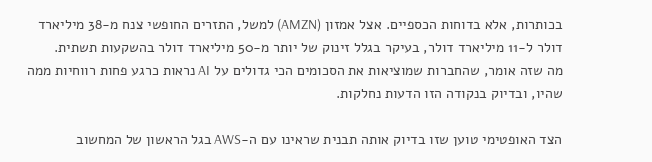בכותרות, אלא בדוחות הכספיים. אצל אמזון (AMZN) למשל, התזרים החופשי צנח מ-38 מיליארד דולר ל-11 מיליארד דולר, בעיקר בגלל זינוק של יותר מ-50 מיליארד דולר בהשקעות תשתית.
מה שזה אומר, שהחברות שמוציאות את הסכומים הכי גדולים על AI נראות כרגע פחות רווחיות ממה שהיו, ובדיוק בנקודה הזו הדעות נחלקות.

הצד האופטימי טוען שזו בדיוק אותה תבנית שראינו עם ה-AWS בגל הראשון של המחשוב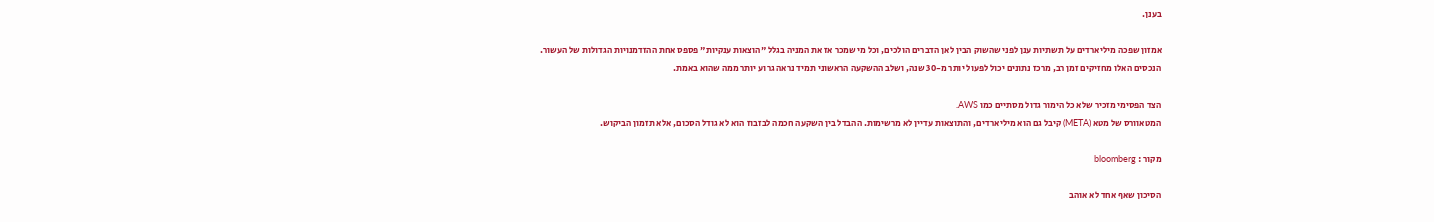בענן.

אמזון שפכה מיליארדים על תשתיות ענן לפני שהשוק הבין לאן הדברים הולכים, וכל מי שמכר אז את המניה בגלל "הוצאות ענקיות" פספס אחת ההזדמנויות הגדולות של העשור.
הנכסים האלו מחזיקים זמן רב, מרכז נתונים יכול לפעול יותר מ-30 שנה, ושלב ההשקעה הראשוני תמיד נראה גרוע יותר ממה שהוא באמת.

הצד הפסימי מזכיר שלא כל הימור גדול מסתיים כמו AWS.
המטאוורס של מטא (META) קיבל גם הוא מיליארדים, והתוצאות עדיין לא מרשימות. ההבדל בין השקעה חכמה לבזבוז הוא לא גודל הסכום, אלא תזמון הביקוש.

מקור : bloomberg

הסיכון שאף אחד לא אוהב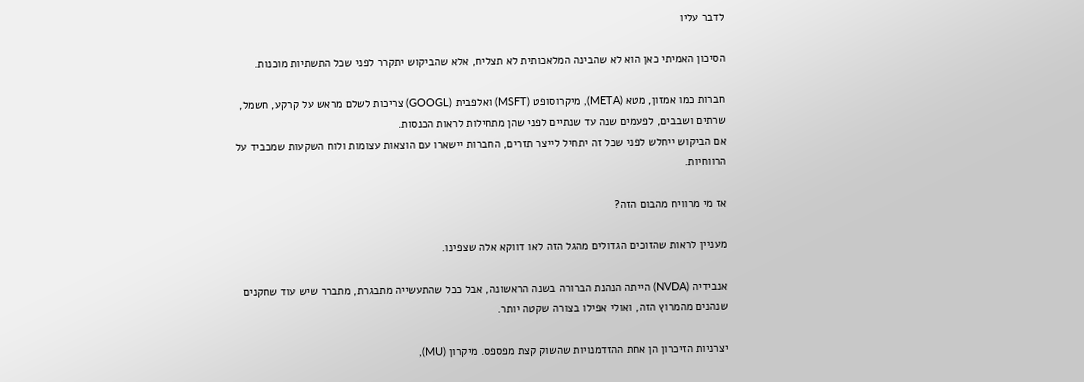לדבר עליו

הסיכון האמיתי כאן הוא לא שהבינה המלאכותית לא תצליח, אלא שהביקוש יתקרר לפני שכל התשתיות מוכנות.

חברות כמו אמזון, מטא (META), מיקרוסופט (MSFT) ואלפבית (GOOGL) צריכות לשלם מראש על קרקע, חשמל, שרתים ושבבים, לפעמים שנה עד שנתיים לפני שהן מתחילות לראות הכנסות.
אם הביקוש ייחלש לפני שכל זה יתחיל לייצר תזרים, החברות יישארו עם הוצאות עצומות ולוח השקעות שמכביד על הרווחיות.

אז מי מרוויח מהבום הזה?

מעניין לראות שהזוכים הגדולים מהגל הזה לאו דווקא אלה שצפינו.

אנבידיה (NVDA) הייתה הנהנת הברורה בשנה הראשונה, אבל ככל שהתעשייה מתבגרת, מתברר שיש עוד שחקנים שנהנים מהמרוץ הזה, ואולי אפילו בצורה שקטה יותר.

יצרניות הזיכרון הן אחת ההזדמנויות שהשוק קצת מפספס. מיקרון (MU),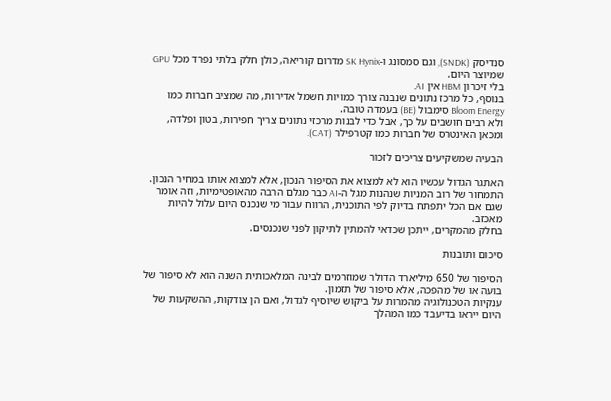סנדיסק (SNDK), וגם סמסונג ו-SK Hynix מדרום קוריאה, כולן חלק בלתי נפרד מכל GPU שמיוצר היום.
בלי זיכרון HBM אין AI.
בנוסף, כל מרכז נתונים שנבנה צורך כמויות חשמל אדירות, מה שמציב חברות כמו  Bloom Energy סימבול (BE) בעמדה טובה.
ולא רבים חושבים על כך, אבל כדי לבנות מרכזי נתונים צריך חפירות, בטון ופלדה, ומכאן האינטרס של חברות כמו קטרפילר (CAT).

הבעיה שמשקיעים צריכים לזכור

האתגר הגדול עכשיו הוא לא למצוא את הסיפור הנכון, אלא למצוא אותו במחיר הנכון.
התמחור של רוב המניות שנהנות מגל ה-AI כבר מגלם הרבה מהאופטימיות, וזה אומר שגם אם הכל יתפתח בדיוק לפי התוכנית, הרווח עבור מי שנכנס היום עלול להיות מאכזב.
בחלק מהמקרים, ייתכן שכדאי להמתין לתיקון לפני שנכנסים.

סיכום ותובנות

הסיפור של 650 מיליארד הדולר שמוזרמים לבינה המלאכותית השנה הוא לא סיפור של בועה או של מהפכה, אלא סיפור של תזמון.
ענקיות הטכנולוגיה מהמרות על ביקוש שיוסיף לגדול, ואם הן צודקות, ההשקעות של היום ייראו בדיעבד כמו המהלך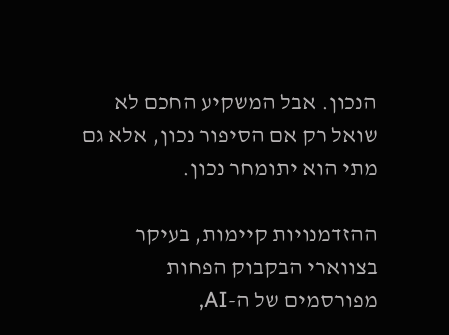הנכון. אבל המשקיע החכם לא שואל רק אם הסיפור נכון, אלא גם מתי הוא יתומחר נכון.

ההזדמנויות קיימות, בעיקר בצווארי הבקבוק הפחות מפורסמים של ה-AI,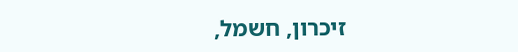זיכרון, חשמל,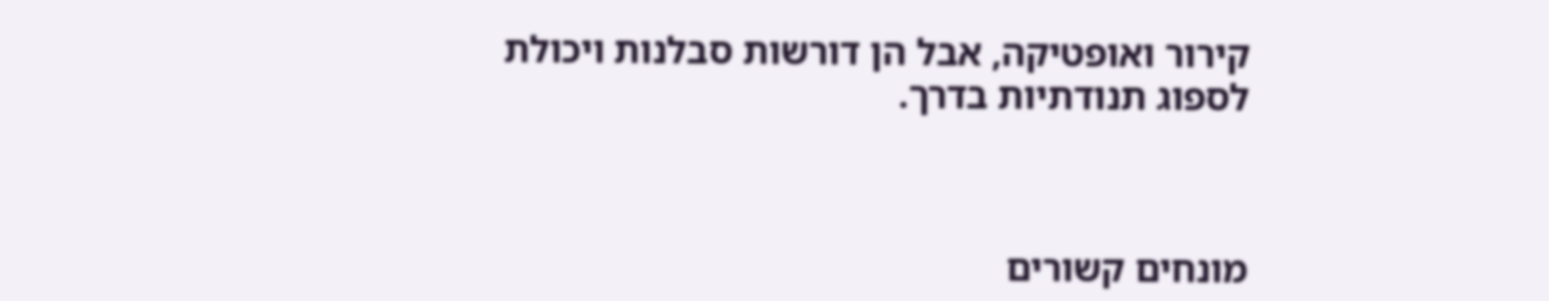קירור ואופטיקה, אבל הן דורשות סבלנות ויכולת לספוג תנודתיות בדרך.



מונחים קשורים